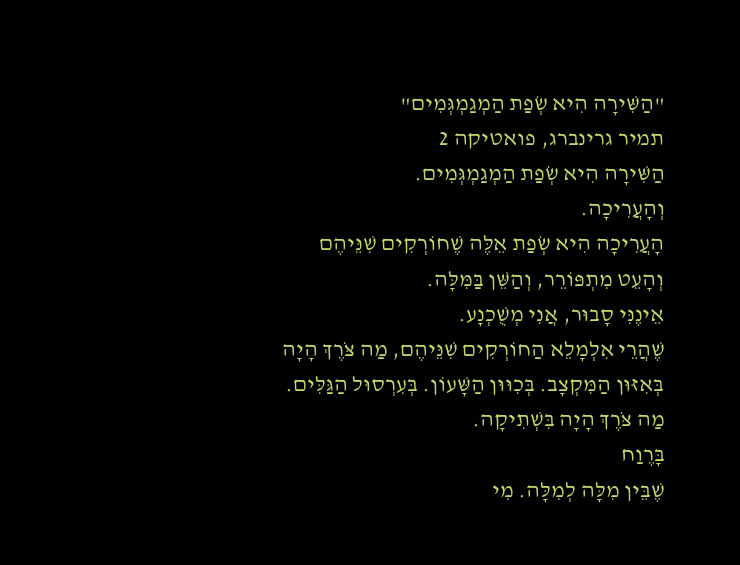"הַשִּׁירָה הִיא שְׂפַת הַמְגַמְגְּמִים"
תמיר גרינברג, פואטיקה 2
הַשִּׁירָה הִיא שְׂפַת הַמְגַמְגְּמִים.
וְהָעֲרִיכָה.
הָעֲרִיכָה הִיא שְׂפַת אֵלֶּה שֶׁחוֹרְקִים שִׁנֵּיהֶם
וְהָעֵט מִתְפּוֹרֵר, וְהַשֵּׁן בַּמִּלָּה.
אֵינֶנִּי סָבוּר, אֲנִי מְשֻׁכְנָע.
שֶׁהֲרֵי אִלְמָלֵא הַחוֹרְקִים שִׁנֵּיהֶם, מַה צֹּרֶךְ הָיָה
בְּאִזּוּן הַמִּקְצָב. בְּכִוּוּן הַשָּׁעוֹן. בְּעִרְסוּל הַגַּלִּים.
מַה צֹּרֶךְ הָיָה בִּשְׁתִיקָה.
בָּרֶוַח
שֶׁבֵּין מִלָּה לְמִלָּה. מִי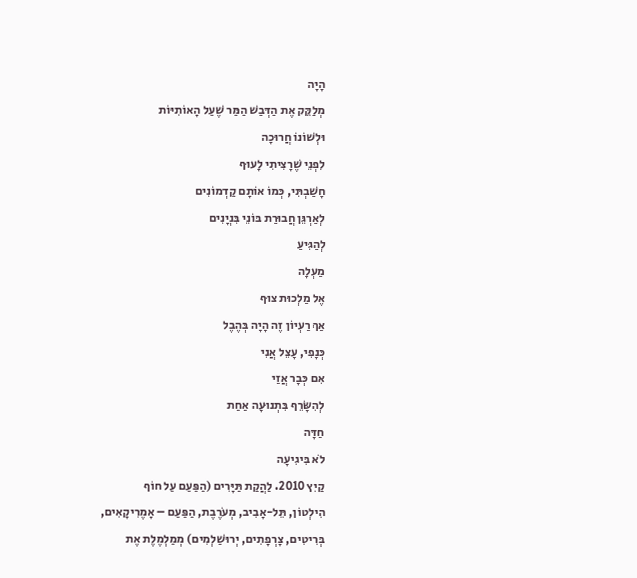הָיָה
מְלַקֵּק אֶת הַדְּבַשׁ הַמַּר שֶׁעַל הָאוֹתִיּוֹת
וּלְשׁוֹנוֹ חֲרוּכָה
לִפְנֵי שֶׁרָצִיתִי לָעוּף
חָשַׁבְתִּי, כְּמוֹ אוֹתָם קַדְמוֹנִים
לְאַרְגֵּן חֲבוּרַת בּוֹנֵי בִּנְיָנִים
לְהַגִּיעַ
מַעְלָה
אֶל מַלְכוּת צוּף
אַךְ רַעְיוֹן זֶה הָיָה בְּהֶבֶל
כְּנָפִי, עָצֵל אֲנִי
אִם כְּבָר אֲזַי
לְהִשָּׂרֵף בִּתְנוּעָה אַחַת
חַדָּה
לֹא בִּיגִיעָה
קַיִץ 2010. לַהֲקַת תַּיָּרִים (הַפַּעַם עַל חוֹף
הִילְטוֹן, תֵּל-אָבִיב, מְעֹרֶבֶת, הַפַּעַם – אָמֶרִיקָאִים,
בְּרִיטִים, צָרְפָתִים, יְרוּשַׁלְמִים) מְמַלְמֶלֶת אֶת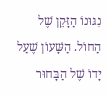נִגּוּנוֹ הַזָּקֵן שֶׁל הַחוֹל. הַשָּׁעוֹן שֶׁעַל יָדוֹ שֶׁל הַבָּחוּר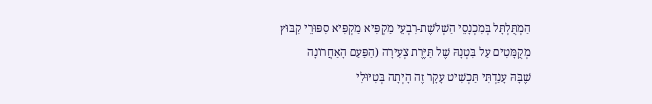הַמְתֻּלְתָּל בְּמִכְנָסֵי הַשְׁלֹשֶׁת-רִבְעֵי מַקְפִּיא מַקְפִּיא סִפּוּרֵי קִבּוּץ
מְקֻמָּטִים עַל בִּטְנָהּ שֶׁל תַּיֶּרֶת צְעִירָה (הַפַּעַם הָאַחֲרוֹנָה
שֶׁבָּהּ עָנַדְתִּי תַּכְשִׁיט עָקָר זֶה הָיְתָה בְּטִיּוּלִי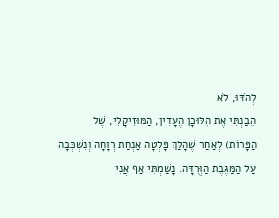לְהֹדּוּ, לֹא
הֵבַנְתִּי אֶת הִלּוּכָן הֶעָדִין, הַמּוּזִיקָלִי, שֶׁל
הַפָּרוֹת) לְאַחַר שֶׁהָלַךְ פָּלְטָה אַנְחַת רְוָחָה וְנִשְׁכְּבָה
עַל הַמַּגֶּבֶת הַוְּרֻדָּה. נָשַׁמְתִּי אַף אֲנִי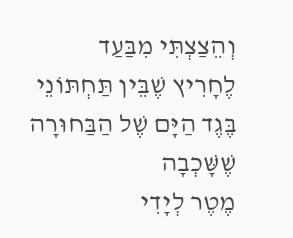וְהֵצַצְתִּי מִבַּעַד
לֶחָרִיץ שֶׁבֵּין תַּחְתּוֹנֵי בֶּגֶד הַיָּם שֶׁל הַבַּחוּרָה שֶׁשָּׁכְבָה
מֶטֶר לְיָדִי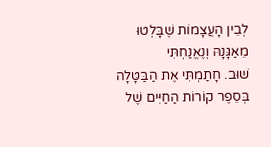לְבֵין הָעֲצָמוֹת שֶׁבָּלְטוּ מֵאַגָּנָהּ וְנֶאֱנַחְתִּי
שׁוּב. חָתַמְתִּי אֶת הַבַּטָּלָה בְּסֵפֶר קוֹרוֹת הַחַיִּים שֶׁל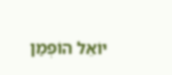יוֹאֵל הוֹפְמַן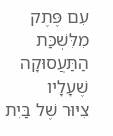עִם פֶּתֶק מִלִּשְׁכַּת הַתַּעֲסוּקָה שֶׁעָלָיו
צִיּוּר שֶׁל בַּיִת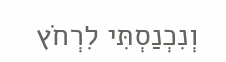וְנִכְנַסְתִּי לִרְחֹץ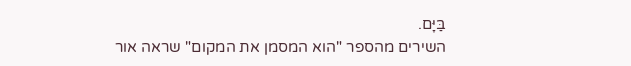בַּיָּם.
השירים מהספר "הוא המסמן את המקום" שראה אור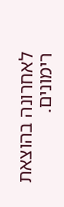לאחרונה בהוצאת רימונים.